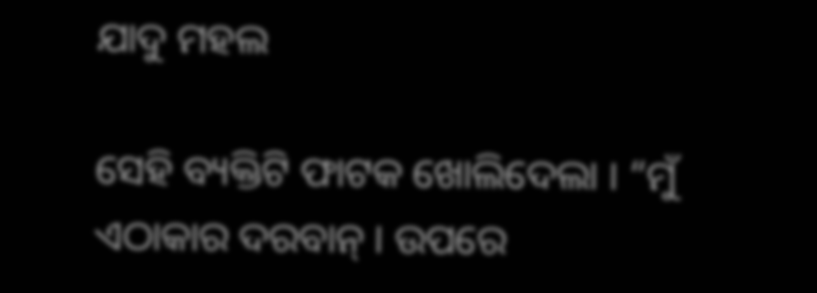ଯାଦୁ ମହଲ

ସେହି ବ୍ୟକ୍ତିଟି ଫାଟକ ଖୋଲିଦେଲା । “ମୁଁ ଏଠାକାର ଦରବାନ୍ । ଉପରେ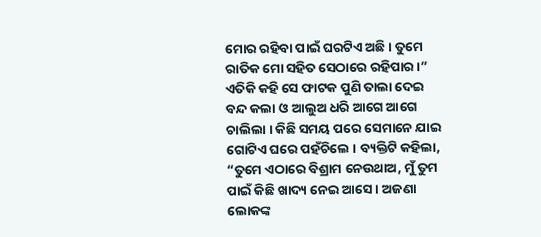ମୋର ରହିବା ପାଇଁ ଘରଟିଏ ଅଛି । ତୁମେ ରାତିକ ମୋ ସହିତ ସେଠାରେ ରହିପାର ।” ଏତିକି କହି ସେ ଫାଟକ ପୁଣି ତାଲା ଦେଇ ବନ୍ଦ କଲା ଓ ଆଲୁଅ ଧରି ଆଗେ ଆଗେ ଚାଲିଲା । କିଛି ସମୟ ପରେ ସେମାନେ ଯାଇ ଗୋଟିଏ ଘରେ ପହଁଚିଲେ । ବ୍ୟକ୍ତିଟି କହିଲା, “ତୁମେ ଏଠାରେ ବିଶ୍ରାମ ନେଉଥାଅ, ମୁଁ ତୁମ ପାଇଁ କିଛି ଖାଦ୍ୟ ନେଇ ଆସେ । ଅଜଣା ଲୋକଙ୍କ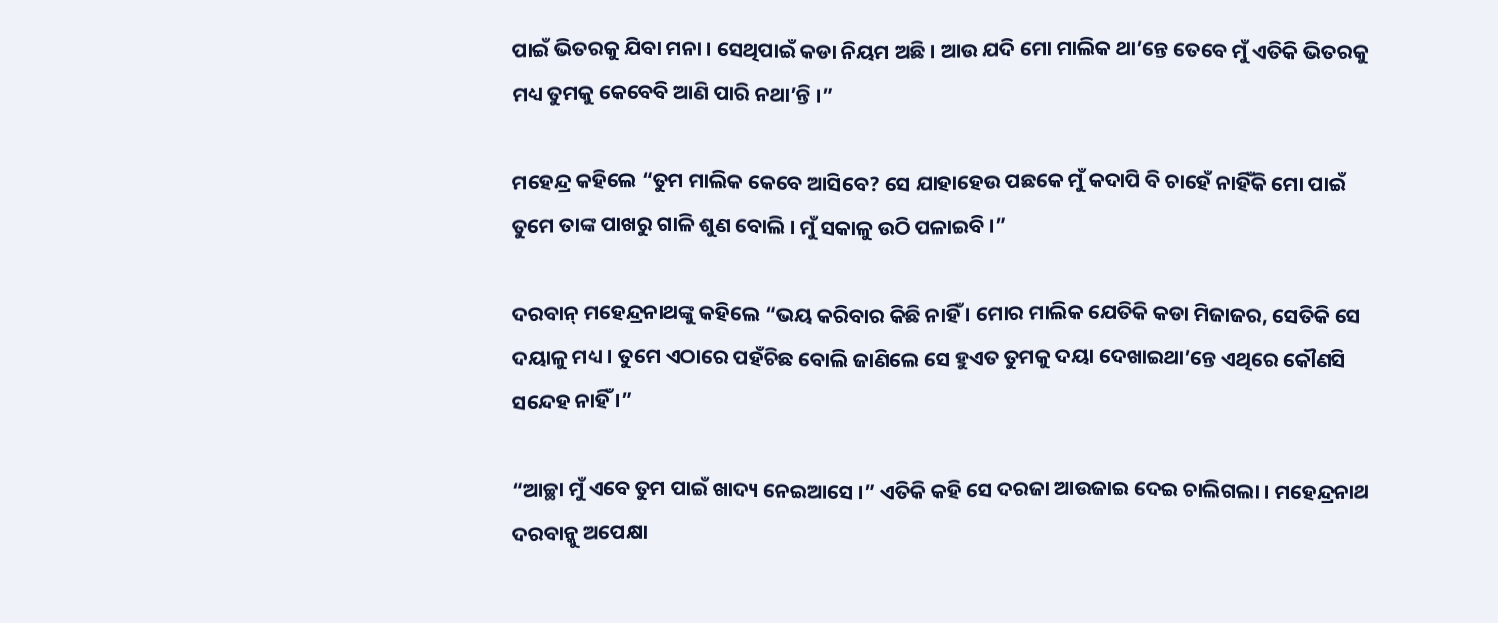ପାଇଁ ଭିତରକୁ ଯିବା ମନା । ସେଥିପାଇଁ କଡା ନିୟମ ଅଛି । ଆଉ ଯଦି ମୋ ମାଲିକ ଥା’ନ୍ତେ ତେବେ ମୁଁ ଏତିକି ଭିତରକୁ ମଧ୍ୟ ତୁମକୁ କେବେବି ଆଣି ପାରି ନଥା’ନ୍ତି ।”

ମହେନ୍ଦ୍ର କହିଲେ “ତୁମ ମାଲିକ କେବେ ଆସିବେ? ସେ ଯାହାହେଉ ପଛକେ ମୁଁ କଦାପି ବି ଚାହେଁ ନାହିଁକି ମୋ ପାଇଁ ତୁମେ ତାଙ୍କ ପାଖରୁ ଗାଳି ଶୁଣ ବୋଲି । ମୁଁ ସକାଳୁ ଉଠି ପଳାଇବି ।”

ଦରବାନ୍ ମହେନ୍ଦ୍ରନାଥଙ୍କୁ କହିଲେ “ଭୟ କରିବାର କିଛି ନାହିଁ । ମୋର ମାଲିକ ଯେତିକି କଡା ମିଜାଜର, ସେତିକି ସେ ଦୟାଳୁ ମଧ୍ୟ । ତୁମେ ଏଠାରେ ପହଁଚିଛ ବୋଲି ଜାଣିଲେ ସେ ହୁଏତ ତୁମକୁ ଦୟା ଦେଖାଇଥା’ନ୍ତେ ଏଥିରେ କୌଣସି ସନ୍ଦେହ ନାହିଁ ।”

“ଆଚ୍ଛା ମୁଁ ଏବେ ତୁମ ପାଇଁ ଖାଦ୍ୟ ନେଇଆସେ ।” ଏତିକି କହି ସେ ଦରଜା ଆଉଜାଇ ଦେଇ ଚାଲିଗଲା । ମହେନ୍ଦ୍ରନାଥ ଦରବାନ୍କୁ ଅପେକ୍ଷା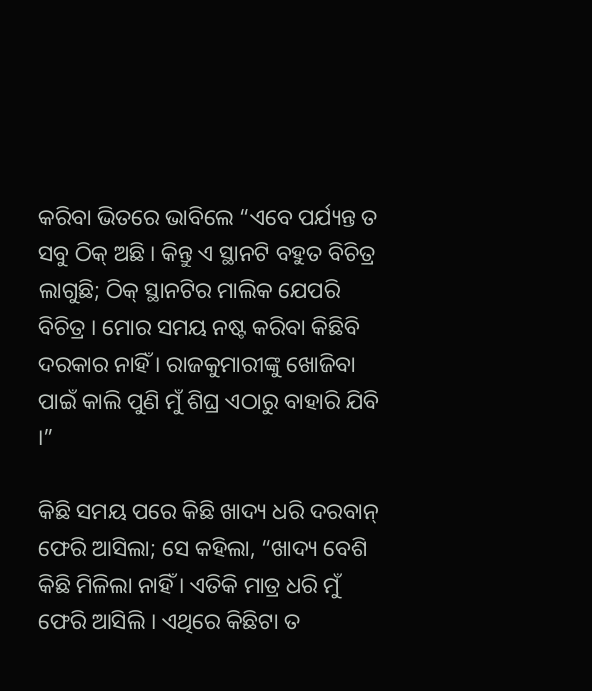କରିବା ଭିତରେ ଭାବିଲେ “ଏବେ ପର୍ଯ୍ୟନ୍ତ ତ ସବୁ ଠିକ୍ ଅଛି । କିନ୍ତୁ ଏ ସ୍ଥାନଟି ବହୁତ ବିଚିତ୍ର ଲାଗୁଛି; ଠିକ୍ ସ୍ଥାନଟିର ମାଲିକ ଯେପରି ବିଚିତ୍ର । ମୋର ସମୟ ନଷ୍ଟ କରିବା କିଛିବି ଦରକାର ନାହିଁ । ରାଜକୁମାରୀଙ୍କୁ ଖୋଜିବା ପାଇଁ କାଲି ପୁଣି ମୁଁ ଶିଘ୍ର ଏଠାରୁ ବାହାରି ଯିବି ।”

କିଛି ସମୟ ପରେ କିଛି ଖାଦ୍ୟ ଧରି ଦରବାନ୍ ଫେରି ଆସିଲା; ସେ କହିଲା, “ଖାଦ୍ୟ ବେଶି କିଛି ମିଳିଲା ନାହିଁ । ଏତିକି ମାତ୍ର ଧରି ମୁଁ ଫେରି ଆସିଲି । ଏଥିରେ କିଛିଟା ତ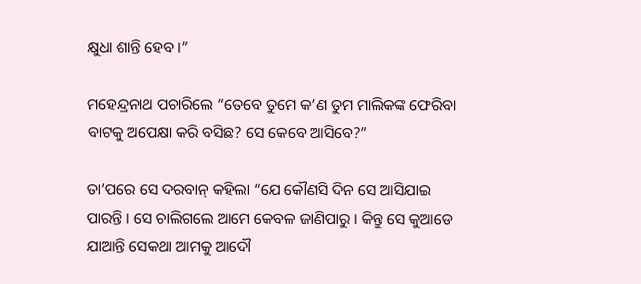କ୍ଷୁଧା ଶାନ୍ତି ହେବ ।”

ମହେନ୍ଦ୍ରନାଥ ପଚାରିଲେ “ତେବେ ତୁମେ କ’ଣ ତୁମ ମାଲିକଙ୍କ ଫେରିବା ବାଟକୁ ଅପେକ୍ଷା କରି ବସିଛ? ସେ କେବେ ଆସିବେ?”

ତା’ପରେ ସେ ଦରବାନ୍ କହିଲା “ଯେ କୌଣସି ଦିନ ସେ ଆସିଯାଇ ପାରନ୍ତି । ସେ ଚାଲିଗଲେ ଆମେ କେବଳ ଜାଣିପାରୁ । କିନ୍ତୁ ସେ କୁଆଡେ ଯାଆନ୍ତି ସେକଥା ଆମକୁ ଆଦୌ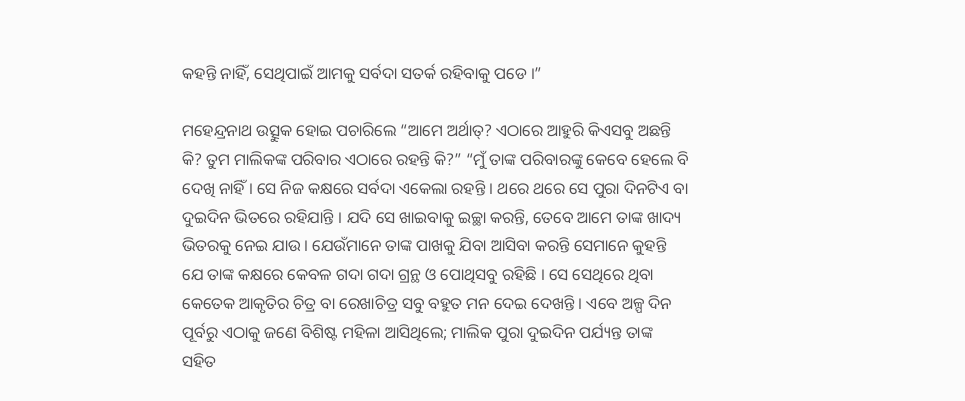କହନ୍ତି ନାହିଁ, ସେଥିପାଇଁ ଆମକୁ ସର୍ବଦା ସତର୍କ ରହିବାକୁ ପଡେ ।”

ମହେନ୍ଦ୍ରନାଥ ଉତ୍ସୁକ ହୋଇ ପଚାରିଲେ “ଆମେ ଅର୍ଥାତ୍? ଏଠାରେ ଆହୁରି କିଏସବୁ ଅଛନ୍ତି କି? ତୁମ ମାଲିକଙ୍କ ପରିବାର ଏଠାରେ ରହନ୍ତି କି?” “ମୁଁ ତାଙ୍କ ପରିବାରଙ୍କୁ କେବେ ହେଲେ ବି ଦେଖି ନାହିଁ । ସେ ନିଜ କକ୍ଷରେ ସର୍ବଦା ଏକେଲା ରହନ୍ତି । ଥରେ ଥରେ ସେ ପୁରା ଦିନଟିଏ ବା ଦୁଇଦିନ ଭିତରେ ରହିଯାନ୍ତି । ଯଦି ସେ ଖାଇବାକୁ ଇଚ୍ଛା କରନ୍ତି, ତେବେ ଆମେ ତାଙ୍କ ଖାଦ୍ୟ ଭିତରକୁ ନେଇ ଯାଉ । ଯେଉଁମାନେ ତାଙ୍କ ପାଖକୁ ଯିବା ଆସିବା କରନ୍ତି ସେମାନେ କୁହନ୍ତି ଯେ ତାଙ୍କ କକ୍ଷରେ କେବଳ ଗଦା ଗଦା ଗ୍ରନ୍ଥ ଓ ପୋଥିସବୁ ରହିଛି । ସେ ସେଥିରେ ଥିବା କେତେକ ଆକୃତିର ଚିତ୍ର ବା ରେଖାଚିତ୍ର ସବୁ ବହୁତ ମନ ଦେଇ ଦେଖନ୍ତି । ଏବେ ଅଳ୍ପ ଦିନ ପୂର୍ବରୁ ଏଠାକୁ ଜଣେ ବିଶିଷ୍ଟ ମହିଳା ଆସିଥିଲେ; ମାଲିକ ପୁରା ଦୁଇଦିନ ପର୍ଯ୍ୟନ୍ତ ତାଙ୍କ ସହିତ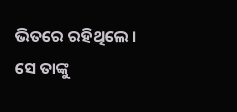ଭିତରେ ରହିଥିଲେ । ସେ ତାଙ୍କୁ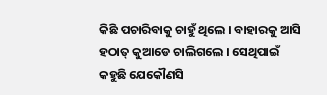କିଛି ପଚାରିବାକୁ ଚାହୁଁ ଥିଲେ । ବାହାରକୁ ଆସି ହଠାତ୍ କୁଆଡେ ଚାଲିଗଲେ । ସେଥିପାଇଁ କହୁଛି ଯେକୌଣସି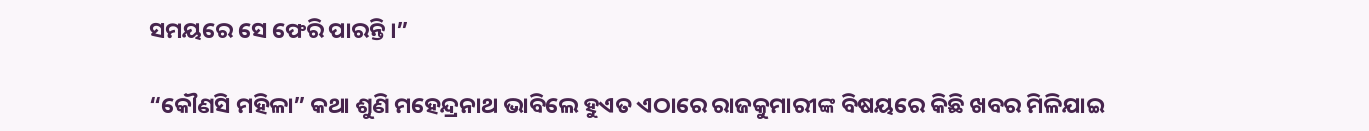ସମୟରେ ସେ ଫେରି ପାରନ୍ତି ।”

“କୌଣସି ମହିଳା” କଥା ଶୁଣି ମହେନ୍ଦ୍ରନାଥ ଭାବିଲେ ହୁଏତ ଏଠାରେ ରାଜକୁମାରୀଙ୍କ ବିଷୟରେ କିଛି ଖବର ମିଳିଯାଇ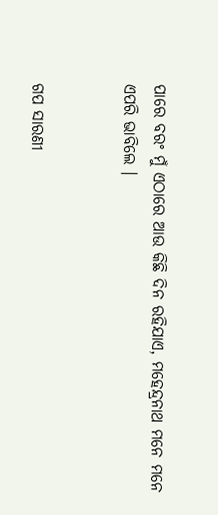ପାରେ ବରଂ ମୁଁ ଏଠାରେ ଆଉ କିଛି ଦିନ ରହିଯାଏ, ମହେନ୍ଦ୍ରନାଥ ମନେ ମନେ ଏପରି ଭାବିଲେ ।


ଗପ ସାରଣୀ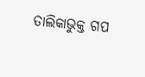ତାଲିକାଭୁକ୍ତ ଗପ